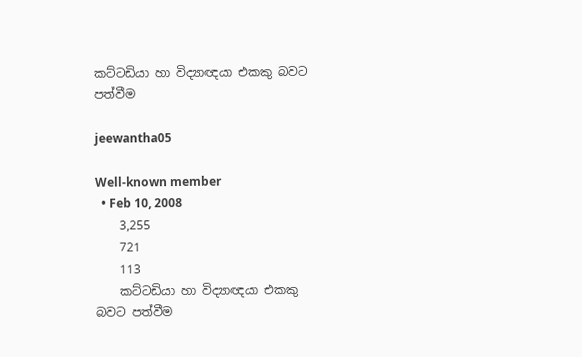කට්ටඩියා හා විද්‍යාඥයා එකකු බවට පත්වීම

jeewantha05

Well-known member
  • Feb 10, 2008
    3,255
    721
    113
    කට්ටඩියා හා විද්‍යාඥයා එකකු බවට පත්වීම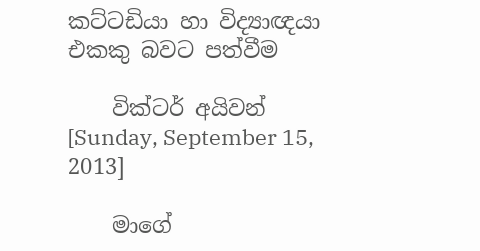කට්ටඩියා හා විද්‍යාඥයා එකකු බවට පත්වීම

    වික්ටර් අයිවන් [Sunday, September 15, 2013]

    මාගේ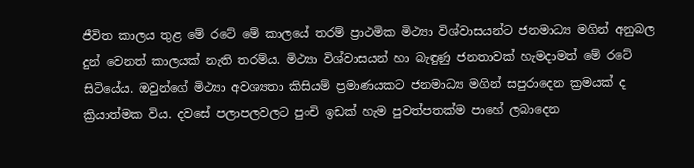ජීවිත කාලය තුළ මේ රටේ මේ කාලයේ තරම් ප්‍රාථමික මිථ්‍යා විශ්වාසයන්ට ජනමාධ්‍ය මගින් අනුබල දුන් වෙනත් කාලයක් නැති තරම්ය. මිථ්‍යා විශ්වාසයන් හා බැඳුණු ජනතාවක් හැමදාමත් මේ රටේ සිටියේය. ඔවුන්ගේ මිථ්‍යා අවශ්‍යතා කිසියම් ප්‍රමාණයකට ජනමාධ්‍ය මගින් සපුරාදෙන ක්‍රමයක් ද ක්‍රියාත්මක විය. දවසේ පලාපලවලට පුංචි ඉඩක් හැම පුවත්පතක්ම පාහේ ලබාදෙන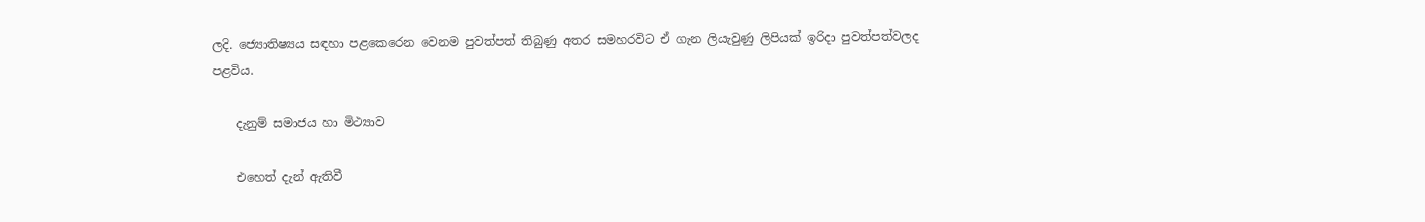ලදි. ජ්‍යොතිෂ්‍යය සඳහා පළකෙරෙන වෙනම පුවත්පත් තිබුණු අතර සමහරවිට ඒ ගැන ලියැවුණු ලිපියක් ඉරිදා පුවත්පත්වලද පළවිය.

    දැනුම් සමාජය හා මිථ්‍යාව

    එහෙත් දැන් ඇතිවී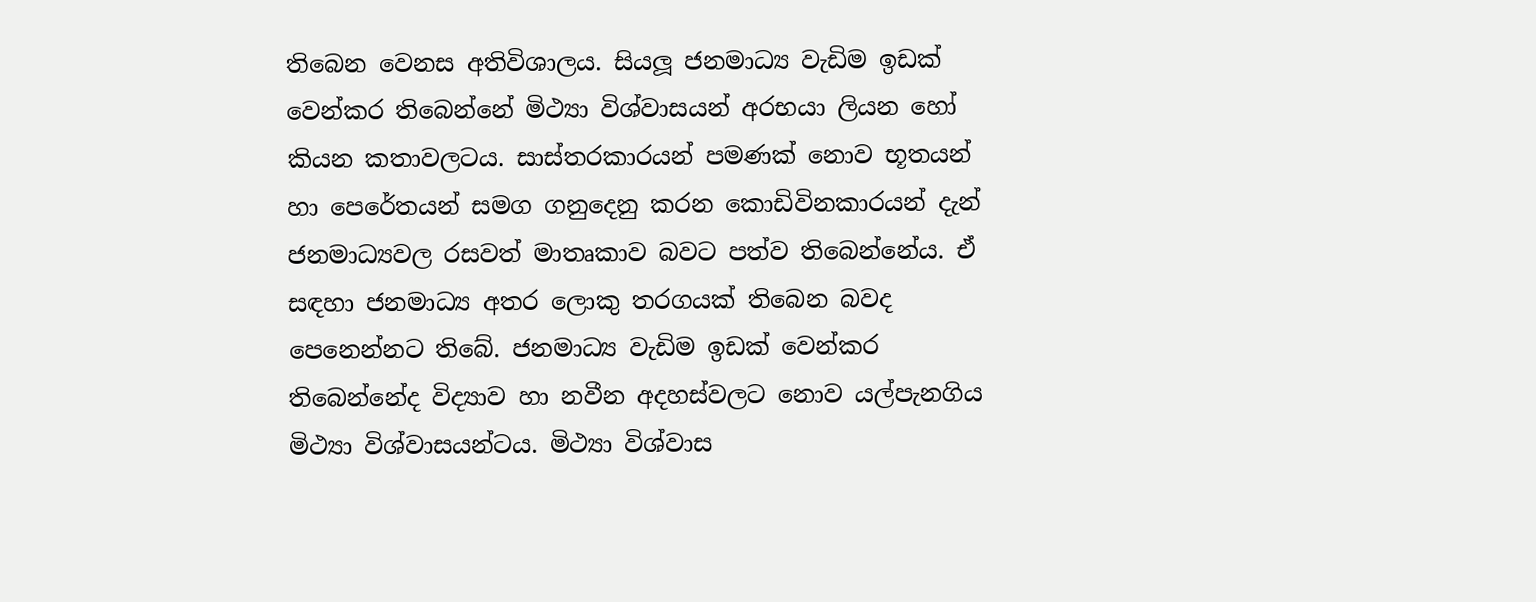තිබෙන වෙනස අතිවිශාලය. සියලූ ජනමාධ්‍ය වැඩිම ඉඩක් වෙන්කර තිබෙන්නේ මිථ්‍යා විශ්වාසයන් අරභයා ලියන හෝ කියන කතාවලටය. සාස්තරකාරයන් පමණක් නොව භූතයන් හා පෙරේතයන් සමග ගනුදෙනු කරන කොඩිවිනකාරයන් දැන් ජනමාධ්‍යවල රසවත් මාතෘකාව බවට පත්ව තිබෙන්නේය. ඒ සඳහා ජනමාධ්‍ය අතර ලොකු තරගයක් තිබෙන බවද පෙනෙන්නට තිබේ. ජනමාධ්‍ය වැඩිම ඉඩක් වෙන්කර තිබෙන්නේද විද්‍යාව හා නවීන අදහස්වලට නොව යල්පැනගිය මිථ්‍යා විශ්වාසයන්ටය. මිථ්‍යා විශ්වාස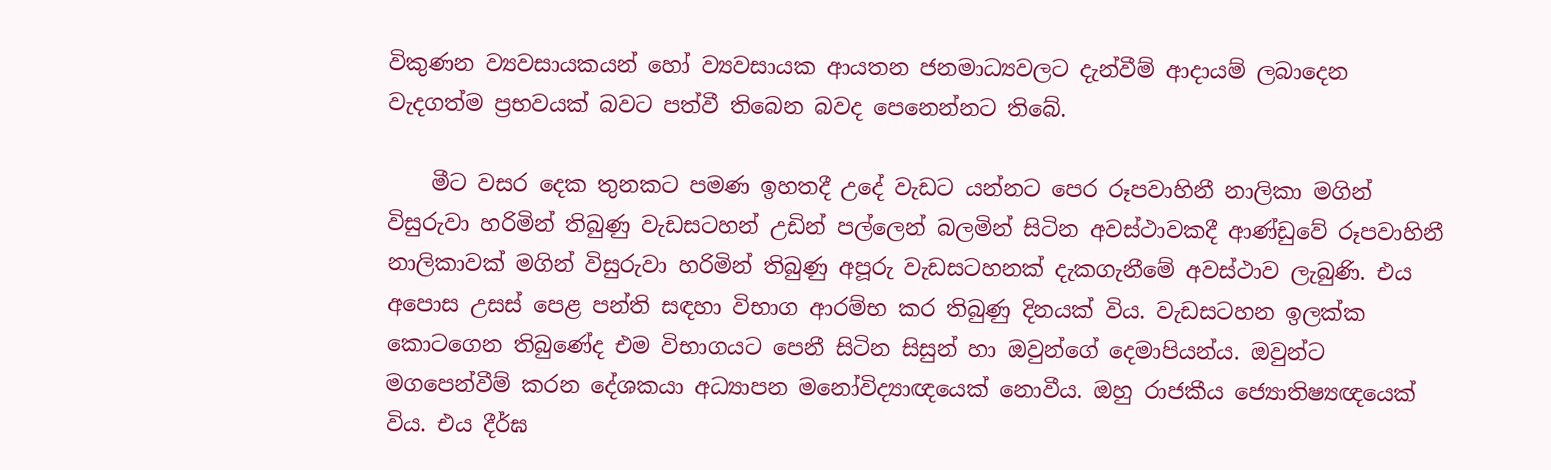විකුණන ව්‍යවසායකයන් හෝ ව්‍යවසායක ආයතන ජනමාධ්‍යවලට දැන්වීම් ආදායම් ලබාදෙන වැදගත්ම ප්‍රභවයක් බවට පත්වී තිබෙන බවද පෙනෙන්නට තිබේ.

    මීට වසර දෙක තුනකට පමණ ඉහතදී උදේ වැඩට යන්නට පෙර රූපවාහිනී නාලිකා මගින් විසුරුවා හරිමින් තිබුණු වැඩසටහන් උඩින් පල්ලෙන් බලමින් සිටින අවස්ථාවකදී ආණ්ඩුවේ රූපවාහිනී නාලිකාවක් මගින් විසුරුවා හරිමින් තිබුණු අපූරු වැඩසටහනක් දැකගැනීමේ අවස්ථාව ලැබුණි. එය අපොස උසස් පෙළ පන්ති සඳහා විභාග ආරම්භ කර තිබුණු දිනයක් විය. වැඩසටහන ඉලක්ක කොටගෙන තිබුණේද එම විභාගයට පෙනී සිටින සිසුන් හා ඔවුන්ගේ දෙමාපියන්ය. ඔවුන්ට මගපෙන්වීම් කරන දේශකයා අධ්‍යාපන මනෝවිද්‍යාඥයෙක් නොවීය. ඔහු රාජකීය ජ්‍යොතිෂ්‍යඥයෙක් විය. එය දීර්ඝ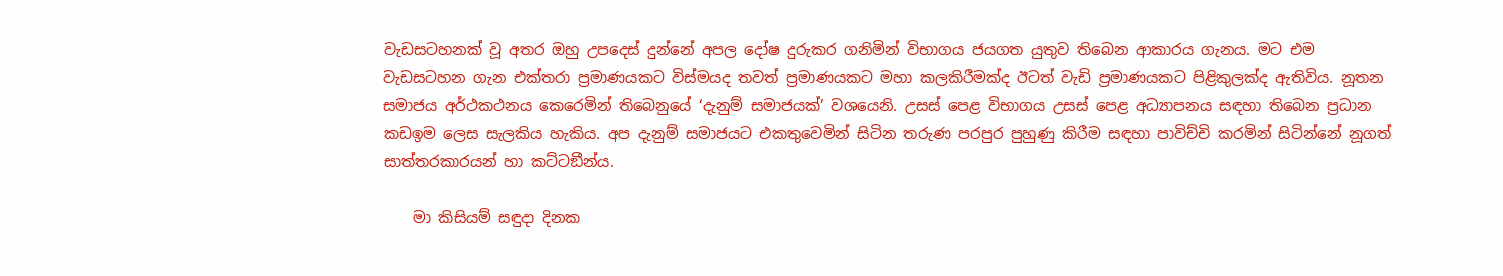වැඩසටහනක් වූ අතර ඔහු උපදෙස් දුන්නේ අපල දෝෂ දුරුකර ගනිමින් විභාගය ජයගත යුතුව තිබෙන ආකාරය ගැනය. මට එම වැඩසටහන ගැන එක්තරා ප්‍රමාණයකට විස්මයද තවත් ප්‍රමාණයකට මහා කලකිරීමක්ද ඊටත් වැඩි ප්‍රමාණයකට පිළිකුලක්ද ඇතිවිය. නූතන සමාජය අර්ථකථනය කෙරෙමින් තිබෙනුයේ ‘දැනුම් සමාජයක්’ වශයෙනි. උසස් පෙළ විභාගය උසස් පෙළ අධ්‍යාපනය සඳහා තිබෙන ප්‍රධාන කඩඉම ලෙස සැලකිය හැකිය. අප දැනුම් සමාජයට එකතුවෙමින් සිටින තරුණ පරපුර පුහුණු කිරීම සඳහා පාවිච්චි කරමින් සිටින්නේ නූගත් සාත්තරකාරයන් හා කට්ටඞීන්ය.

    මා කිසියම් සඳුදා දිනක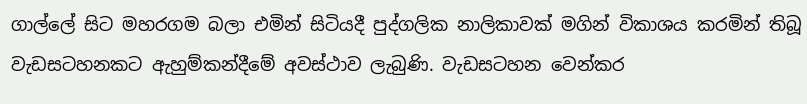ගාල්ලේ සිට මහරගම බලා එමින් සිටියදී පුද්ගලික නාලිකාවක් මගින් විකාශය කරමින් තිබූ වැඩසටහනකට ඇහුම්කන්දීමේ අවස්ථාව ලැබුණි. වැඩසටහන වෙන්කර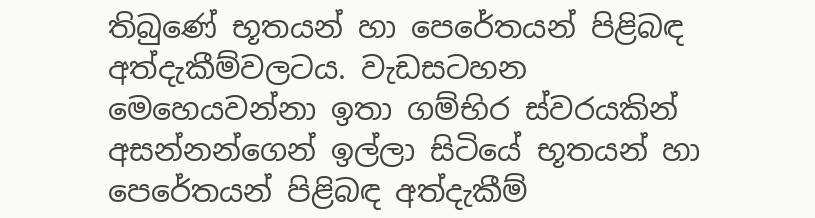තිබුණේ භූතයන් හා පෙරේතයන් පිළිබඳ අත්දැකීම්වලටය. වැඩසටහන මෙහෙයවන්නා ඉතා ගම්භිර ස්වරයකින් අසන්නන්ගෙන් ඉල්ලා සිටියේ භූතයන් හා පෙරේතයන් පිළිබඳ අත්දැකීම්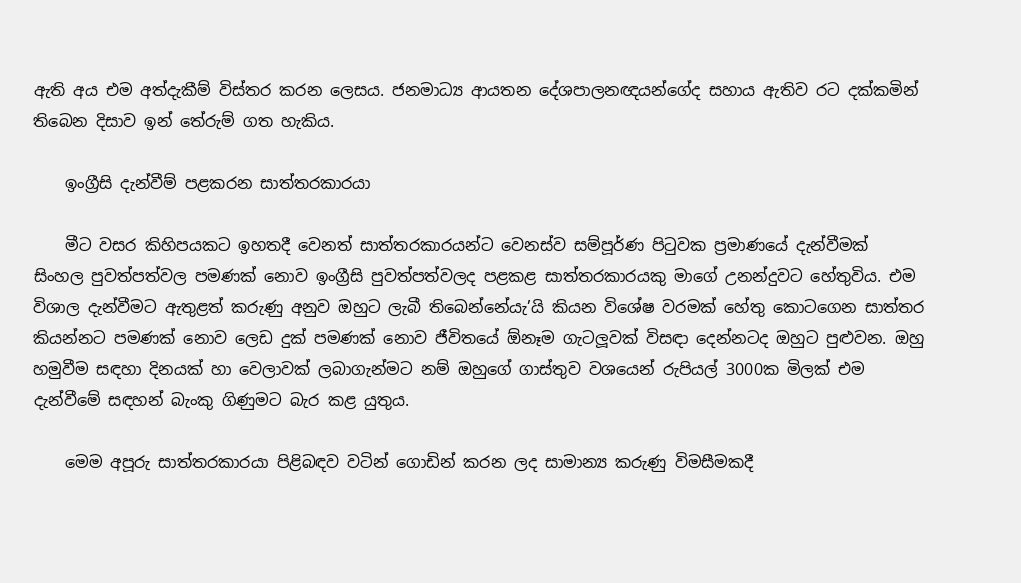ඇති අය එම අත්දැකීම් විස්තර කරන ලෙසය. ජනමාධ්‍ය ආයතන දේශපාලනඥයන්ගේද සහාය ඇතිව රට දක්කමින් තිබෙන දිසාව ඉන් තේරුම් ගත හැකිය.

    ඉංග්‍රීසි දැන්වීම් පළකරන සාත්තරකාරයා

    මීට වසර කිහිපයකට ඉහතදී වෙනත් සාත්තරකාරයන්ට වෙනස්ව සම්පූර්ණ පිටුවක ප්‍රමාණයේ දැන්වීමක් සිංහල පුවත්පත්වල පමණක් නොව ඉංග්‍රීසි පුවත්පත්වලද පළකළ සාත්තරකාරයකු මාගේ උනන්දුවට හේතුවිය. එම විශාල දැන්වීමට ඇතුළත් කරුණු අනුව ඔහුට ලැබී තිබෙන්නේයැ’යි කියන විශේෂ වරමක් හේතු කොටගෙන සාත්තර කියන්නට පමණක් නොව ලෙඩ දුක් පමණක් නොව ජීවිතයේ ඕනෑම ගැටලූවක් විසඳා දෙන්නටද ඔහුට පුළුවන. ඔහු හමුවීම සඳහා දිනයක් හා වෙලාවක් ලබාගැන්මට නම් ඔහුගේ ගාස්තුව වශයෙන් රුපියල් 3000ක මිලක් එම දැන්වීමේ සඳහන් බැංකු ගිණුමට බැර කළ යුතුය.

    මෙම අපූරු සාත්තරකාරයා පිළිබඳව වටින් ගොඩින් කරන ලද සාමාන්‍ය කරුණු විමසීමකදී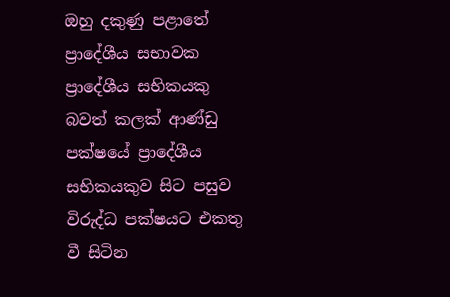ඔහු දකුණු පළාතේ ප්‍රාදේශීය සභාවක ප්‍රාදේශීය සභිකයකු බවත් කලක් ආණ්ඩු පක්ෂයේ ප්‍රාදේශීය සභිකයකුව සිට පසුව විරුද්ධ පක්ෂයට එකතු වී සිටින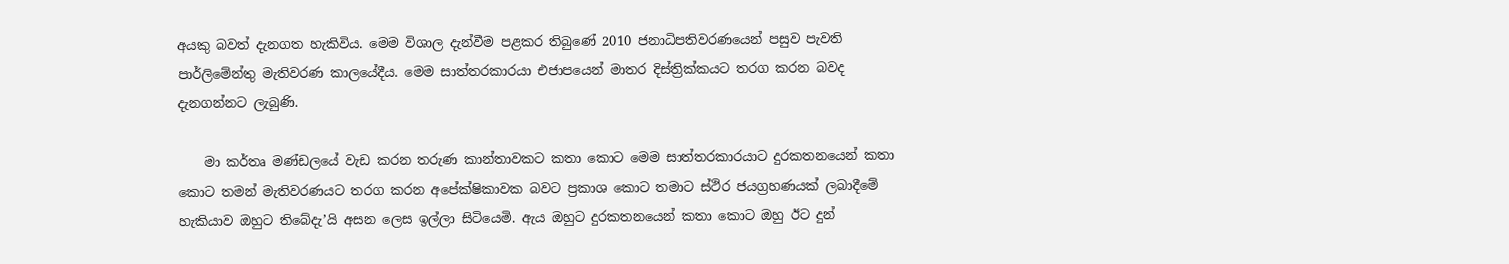අයකු බවත් දැනගත හැකිවිය. මෙම විශාල දැන්වීම පළකර තිබුණේ 2010 ජනාධිපතිවරණයෙන් පසුව පැවති පාර්ලිමේන්තු මැතිවරණ කාලයේදීය. මෙම සාත්තරකාරයා එජාපයෙන් මාතර දිස්ත්‍රික්කයට තරග කරන බවද දැනගන්නට ලැබුණි.

    මා කර්තෘ මණ්ඩලයේ වැඩ කරන තරුණ කාන්තාවකට කතා කොට මෙම සාත්තරකාරයාට දුරකතනයෙන් කතා කොට තමන් මැතිවරණයට තරග කරන අපේක්ෂිකාවක බවට ප්‍රකාශ කොට තමාට ස්ථිර ජයග්‍රහණයක් ලබාදීමේ හැකියාව ඔහුට තිබේදැ’යි අසන ලෙස ඉල්ලා සිටියෙමි. ඇය ඔහුට දුරකතනයෙන් කතා කොට ඔහු ඊට දුන්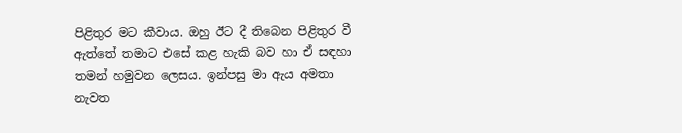පිළිතුර මට කීවාය. ඔහු ඊට දී තිබෙන පිළිතුර වී ඇත්තේ තමාට එසේ කළ හැකි බව හා ඒ සඳහා තමන් හමුවන ලෙසය. ඉන්පසු මා ඇය අමතා නැවත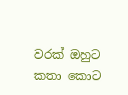වරක් ඔහුට කතා කොට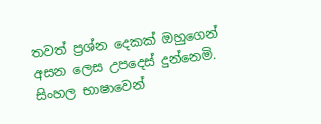තවත් ප්‍රශ්න දෙකක් ඔහුගෙන් අසන ලෙස උපදෙස් දුන්නෙමි. සිංහල භාෂාවෙන්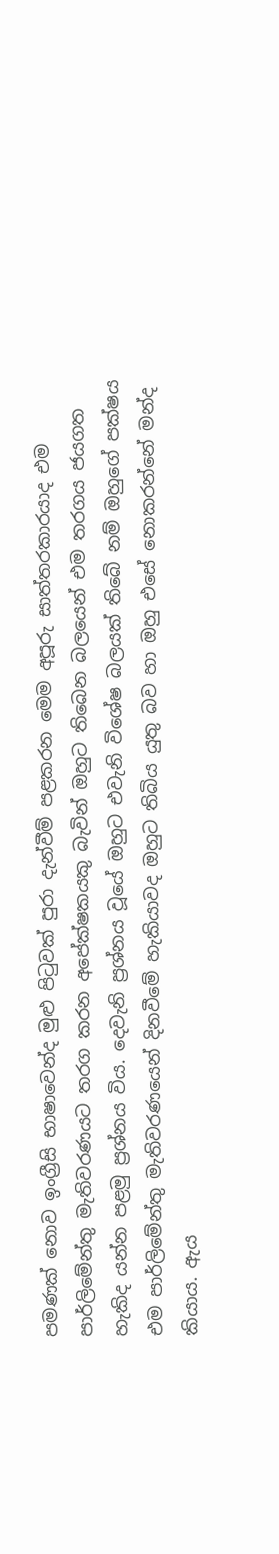පමණක් නොව ඉංග්‍රීසි භාෂාවෙන්ද මුළු පිටුවක් පුරා දැන්වීම් පළකරන මෙම අපූරු සාත්තරකාරයාද එම පාර්ලිමේන්තු මැතිවරණයට තරග කරන අපේක්ෂකයකු බැවින් ඔහුට තිබෙන බලයෙන් එම තරගය ජයගත හැකිද යන්න පළමු ප්‍රශ්නය විය. දෙවැනි ප්‍රශ්නය වූයේ ඔහුට එවැනි විශේෂ බලයක් තිබේ නම් ඔහුගේ පක්ෂය එම පාර්ලිමේන්තු මැතිවරණයෙන් දිනවීමේ හැකියාවද ඔහුට තිබිය යුතු බව හා ඔහු එසේ නොකරන්නේ මන්ද කියාය. ඇය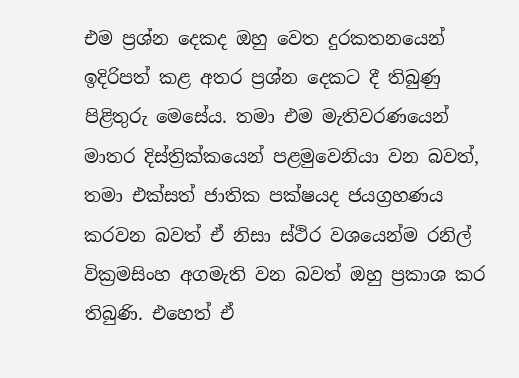එම ප්‍රශ්න දෙකද ඔහු වෙත දුරකතනයෙන් ඉදිරිපත් කළ අතර ප්‍රශ්න දෙකට දී තිබුණු පිළිතුරු මෙසේය. තමා එම මැතිවරණයෙන් මාතර දිස්ත්‍රික්කයෙන් පළමුවෙනියා වන බවත්, තමා එක්සත් ජාතික පක්ෂයද ජයග්‍රහණය කරවන බවත් ඒ නිසා ස්ථිර වශයෙන්ම රනිල් වික්‍රමසිංහ අගමැති වන බවත් ඔහු ප්‍රකාශ කර තිබුණි. එහෙත් ඒ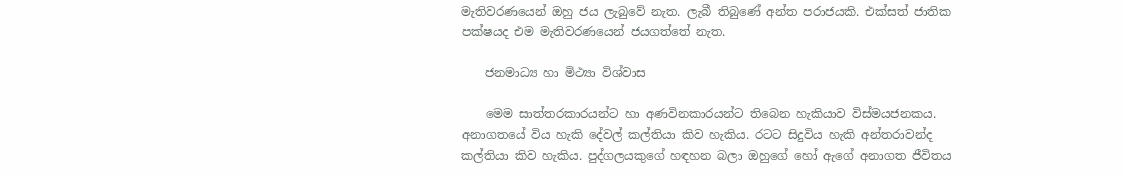මැතිවරණයෙන් ඔහු ජය ලැබුවේ නැත. ලැබී තිබුණේ අන්ත පරාජයකි. එක්සත් ජාතික පක්ෂයද එම මැතිවරණයෙන් ජයගත්තේ නැත.

    ජනමාධ්‍ය හා මිථ්‍යා විශ්වාස

    මෙම සාත්තරකාරයන්ට හා අණවිනකාරයන්ට තිබෙන හැකියාව විස්මයජනකය. අනාගතයේ විය හැකි දේවල් කල්තියා කිව හැකිය. රටට සිදුවිය හැකි අන්තරාවන්ද කල්තියා කිව හැකිය. පුද්ගලයකුගේ හඳහන බලා ඔහුගේ හෝ ඇගේ අනාගත ජීවිතය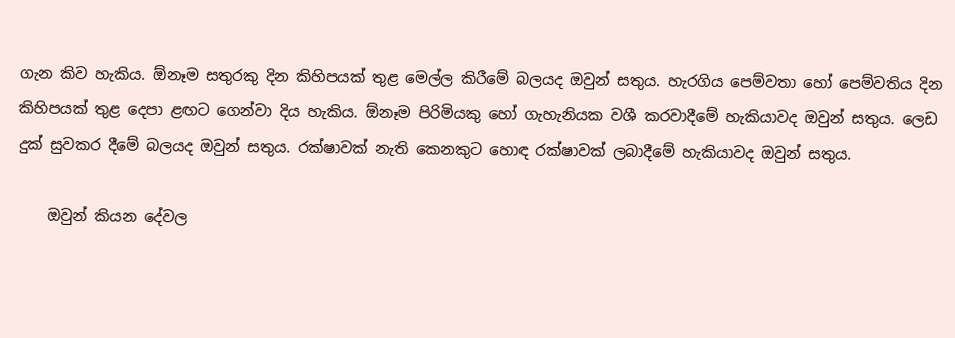ගැන කිව හැකිය. ඕනෑම සතුරකු දින කිහිපයක් තුළ මෙල්ල කිරීමේ බලයද ඔවුන් සතුය. හැරගිය පෙම්වතා හෝ පෙම්වතිය දින කිහිපයක් තුළ දෙපා ළඟට ගෙන්වා දිය හැකිය. ඕනෑම පිරිමියකු හෝ ගැහැනියක වශී කරවාදීමේ හැකියාවද ඔවුන් සතුය. ලෙඩ දුක් සුවකර දීමේ බලයද ඔවුන් සතුය. රක්ෂාවක් නැති කෙනකුට හොඳ රක්ෂාවක් ලබාදීමේ හැකියාවද ඔවුන් සතුය.

    ඔවුන් කියන දේවල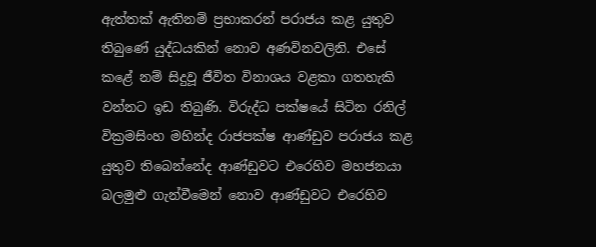ඇත්තක් ඇතිනම් ප්‍රභාකරන් පරාජය කළ යුතුව තිබුණේ යුද්ධයකින් නොව අණවිනවලිනි. එසේ කළේ නම් සිදුවූ ජීවිත විනාශය වළකා ගතහැකි වන්නට ඉඩ තිබුණි. විරුද්ධ පක්ෂයේ සිටින රනිල් වික්‍රමසිංහ මහින්ද රාජපක්ෂ ආණ්ඩුව පරාජය කළ යුතුව තිබෙන්නේද ආණ්ඩුවට එරෙහිව මහජනයා බලමුළු ගැන්වීමෙන් නොව ආණ්ඩුවට එරෙහිව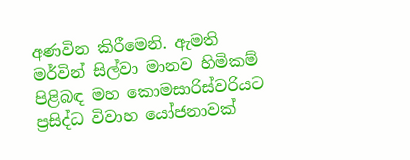අණවින කිරීමෙනි. ඇමති මර්වින් සිල්වා මානව හිමිකම් පිළිබඳ මහ කොමසාරිස්වරියට ප්‍රසිද්ධ විවාහ යෝජනාවක්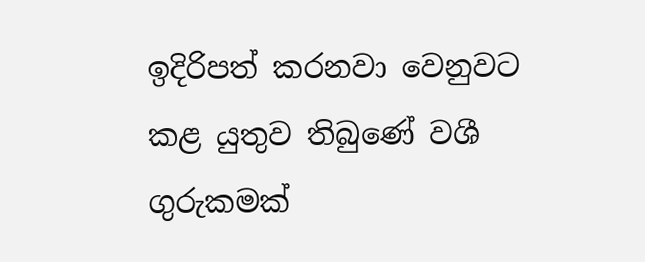ඉදිරිපත් කරනවා වෙනුවට කළ යුතුව තිබුණේ වශී ගුරුකමක්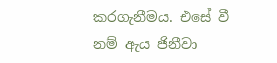කරගැනීමය. එසේ වී නම් ඇය ජිනීවා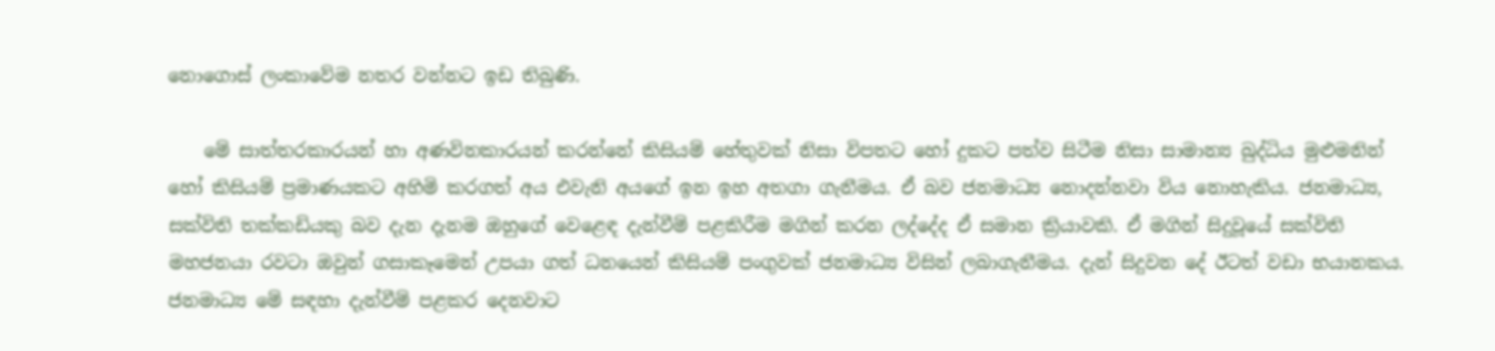නොගොස් ලංකාවේම නතර වන්නට ඉඩ තිබුණි.

    මේ සාත්තරකාරයන් හා අණවිනකාරයන් කරන්නේ කිසියම් හේතුවක් නිසා විපතට හෝ දුකට පත්ව සිටීම නිසා සාමාන්‍ය බුද්ධිය මුළුමනින් හෝ කිසියම් ප්‍රමාණයකට අහිමි කරගත් අය එවැනි අයගේ ඉන ඉහ අතගා ගැනීමය. ඒ බව ජනමාධ්‍ය නොදන්නවා විය නොහැකිය. ජනමාධ්‍ය, සක්විති තක්කඩියකු බව දැන දැනම ඔහුගේ වෙළෙඳ දැන්වීම් පළකිරීම මගින් කරන ලද්දේද ඒ සමාන ක්‍රියාවකි. ඒ මගින් සිදුවූයේ සක්විති මහජනයා රවටා ඔවුන් ගසාකෑමෙන් උපයා ගත් ධනයෙන් කිසියම් පංගුවක් ජනමාධ්‍ය විසින් ලබාගැනීමය. දැන් සිදුවන දේ ඊටත් වඩා භයානකය. ජනමාධ්‍ය මේ සඳහා දැන්වීම් පළකර දෙනවාට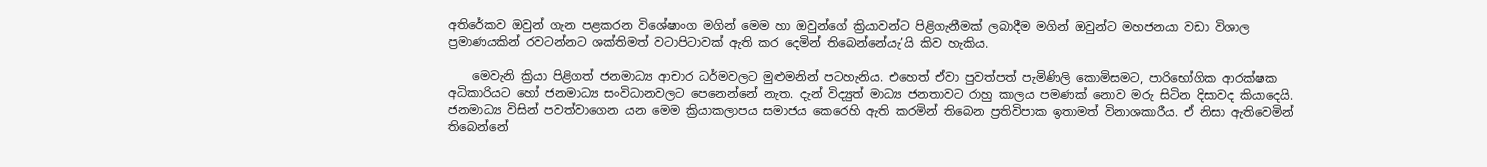අතිරේකව ඔවුන් ගැන පළකරන විශේෂාංග මගින් මෙම හා ඔවුන්ගේ ක්‍රියාවන්ට පිළිගැනීමක් ලබාදීම මගින් ඔවුන්ට මහජනයා වඩා විශාල ප්‍රමාණයකින් රවටන්නට ශක්තිමත් වටාපිටාවක් ඇති කර දෙමින් තිබෙන්නේයැ’යි කිව හැකිය.

    මෙවැනි ක්‍රියා පිළිගත් ජනමාධ්‍ය ආචාර ධර්මවලට මුළුමනින් පටහැනිය. එහෙත් ඒවා පුවත්පත් පැමිණිලි කොමිසමට, පාරිභෝගික ආරක්ෂක අධිකාරියට හෝ ජනමාධ්‍ය සංවිධානවලට පෙනෙන්නේ නැත. දැන් විද්‍යුත් මාධ්‍ය ජනතාවට රාහු කාලය පමණක් නොව මරු සිටින දිසාවද කියාදෙයි. ජනමාධ්‍ය විසින් පවත්වාගෙන යන මෙම ක්‍රියාකලාපය සමාජය කෙරෙහි ඇති කරමින් තිබෙන ප්‍රතිවිපාක ඉතාමත් විනාශකාරීය. ඒ නිසා ඇතිවෙමින් තිබෙන්නේ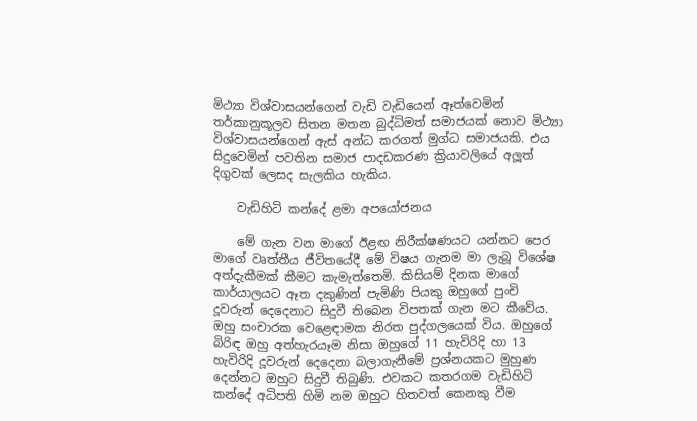මිථ්‍යා විශ්වාසයන්ගෙන් වැඩි වැඩියෙන් ඈත්වෙමින් තර්කානුකූලව සිතන මතන බුද්ධිමත් සමාජයක් නොව මිථ්‍යා විශ්වාසයන්ගෙන් ඇස් අන්ධ කරගත් මුග්ධ සමාජයකි. එය සිදුවෙමින් පවතින සමාජ පාදඩකරණ ක්‍රියාවලියේ අලූත් දිගුවක් ලෙසද සැලකිය හැකිය.

    වැඩිහිටි කන්දේ ළමා අපයෝජනය

    මේ ගැන වන මාගේ ඊළඟ නිරීක්ෂණයට යන්නට පෙර මාගේ වෘත්තීය ජීවිතයේදී මේ විෂය ගැනම මා ලැබූ විශේෂ අත්දැකීමක් කීමට කැමැත්තෙමි. කිසියම් දිනක මාගේ කාර්යාලයට ඈත දකුණින් පැමිණි පියකු ඔහුගේ පුංචි දූවරුන් දෙදෙනාට සිදුවී තිබෙන විපතක් ගැන මට කීවේය. ඔහු සංචාරක වෙළෙඳාමක නිරත පුද්ගලයෙක් විය. ඔහුගේ බිරිඳ ඔහු අත්හැරයෑම නිසා ඔහුගේ 11 හැවිරිදි හා 13 හැවිරිදි දූවරුන් දෙදෙනා බලාගැනීමේ ප්‍රශ්නයකට මුහුණ දෙන්නට ඔහුට සිදුවී තිබුණි. එවකට කතරගම වැඩිහිටි කන්දේ අධිපති හිමි නම ඔහුට හිතවත් කෙනකු වීම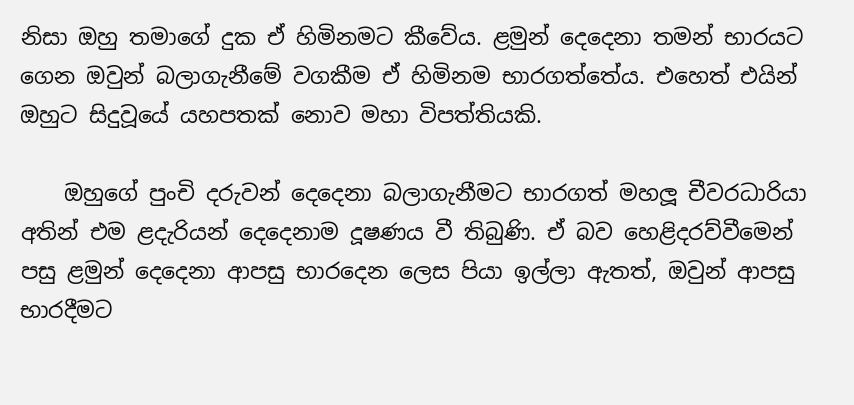නිසා ඔහු තමාගේ දුක ඒ හිමිනමට කීවේය. ළමුන් දෙදෙනා තමන් භාරයට ගෙන ඔවුන් බලාගැනීමේ වගකීම ඒ හිමිනම භාරගත්තේය. එහෙත් එයින් ඔහුට සිදුවූයේ යහපතක් නොව මහා විපත්තියකි.

    ඔහුගේ පුංචි දරුවන් දෙදෙනා බලාගැනීමට භාරගත් මහලූ චීවරධාරියා අතින් එම ළදැරියන් දෙදෙනාම දූෂණය වී තිබුණි. ඒ බව හෙළිදරව්වීමෙන් පසු ළමුන් දෙදෙනා ආපසු භාරදෙන ලෙස පියා ඉල්ලා ඇතත්, ඔවුන් ආපසු භාරදීමට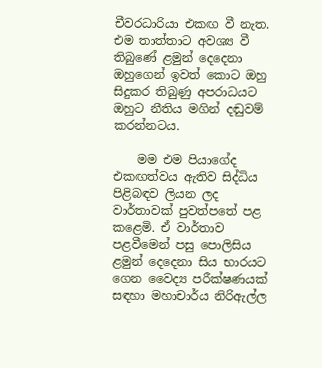චීවරධාරියා එකඟ වී නැත. එම තාත්තාට අවශ්‍ය වී තිබුණේ ළමුන් දෙදෙනා ඔහුගෙන් ඉවත් කොට ඔහු සිදුකර තිබුණු අපරාධයට ඔහුට නීතිය මගින් දඬුවම් කරන්නටය.

    මම එම පියාගේද එකඟත්වය ඇතිව සිද්ධිය පිළිබඳව ලියන ලද වාර්තාවක් පුවත්පතේ පළ කළෙමි. ඒ වාර්තාව පළවීමෙන් පසු පොලිසිය ළමුන් දෙදෙනා සිය භාරයට ගෙන වෛද්‍ය පරීක්ෂණයක් සඳහා මහාචාර්ය නිරිඇල්ල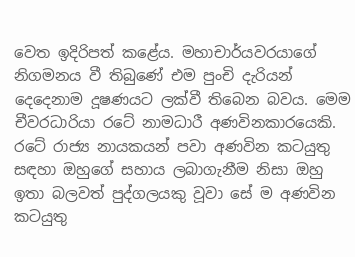වෙත ඉදිරිපත් කළේය. මහාචාර්යවරයාගේ නිගමනය වී තිබුණේ එම පුංචි දැරියන් දෙදෙනාම දූෂණයට ලක්වී තිබෙන බවය. මෙම චීවරධාරියා රටේ නාමධාරී අණවිනකාරයෙකි. රටේ රාජ්‍ය නායකයන් පවා අණවින කටයුතු සඳහා ඔහුගේ සහාය ලබාගැනීම නිසා ඔහු ඉතා බලවත් පුද්ගලයකු වූවා සේ ම අණවින කටයුතු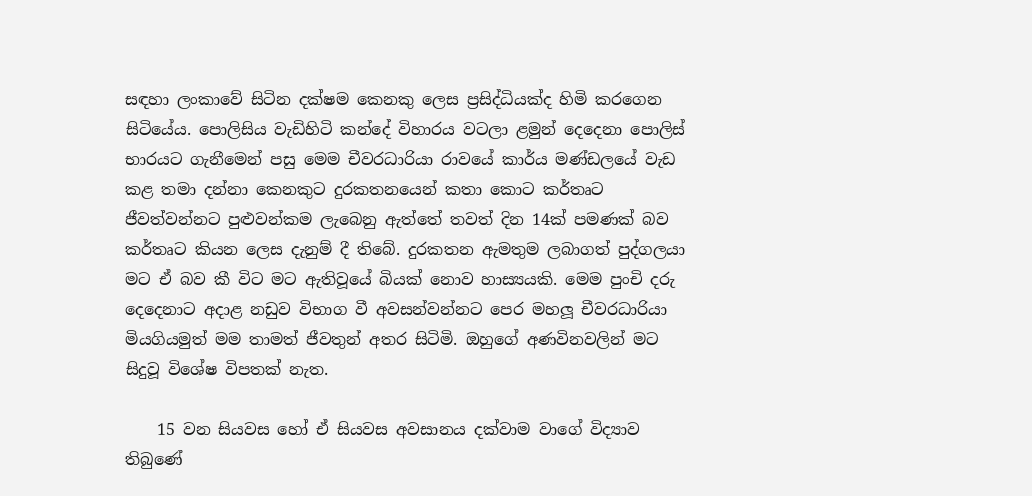සඳහා ලංකාවේ සිටින දක්ෂම කෙනකු ලෙස ප්‍රසිද්ධියක්ද හිමි කරගෙන සිටියේය. පොලිසිය වැඩිහිටි කන්දේ විහාරය වටලා ළමුන් දෙදෙනා පොලිස් භාරයට ගැනීමෙන් පසු මෙම චීවරධාරියා රාවයේ කාර්ය මණ්ඩලයේ වැඩ කළ තමා දන්නා කෙනකුට දුරකතනයෙන් කතා කොට කර්තෘට ජීවත්වන්නට පුළුවන්කම ලැබෙනු ඇත්තේ තවත් දින 14ක් පමණක් බව කර්තෘට කියන ලෙස දැනුම් දී තිබේ. දුරකතන ඇමතුම ලබාගත් පුද්ගලයා මට ඒ බව කී විට මට ඇතිවූයේ බියක් නොව හාස්‍යයකි. මෙම පුංචි දරු දෙදෙනාට අදාළ නඩුව විභාග වී අවසන්වන්නට පෙර මහලූ චීවරධාරියා මියගියමුත් මම තාමත් ජීවතුන් අතර සිටිමි. ඔහුගේ අණවිනවලින් මට සිදුවූ විශේෂ විපතක් නැත.

    15 වන සියවස හෝ ඒ සියවස අවසානය දක්වාම වාගේ විද්‍යාව තිබුණේ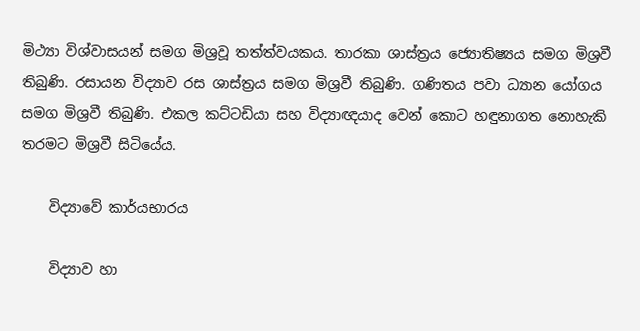මිථ්‍යා විශ්වාසයන් සමග මිශ්‍රවූ තත්ත්වයකය. තාරකා ශාස්ත්‍රය ජ්‍යොතිෂ්‍යය සමග මිශ්‍රවී තිබුණි. රසායන විද්‍යාව රස ශාස්ත්‍රය සමග මිශ්‍රවී තිබුණි. ගණිතය පවා ධ්‍යාන යෝගය සමග මිශ්‍රවී තිබුණි. එකල කට්ටඩියා සහ විද්‍යාඥයාද වෙන් කොට හඳුනාගත නොහැකි තරමට මිශ්‍රවී සිටියේය.

    විද්‍යාවේ කාර්යභාරය

    විද්‍යාව හා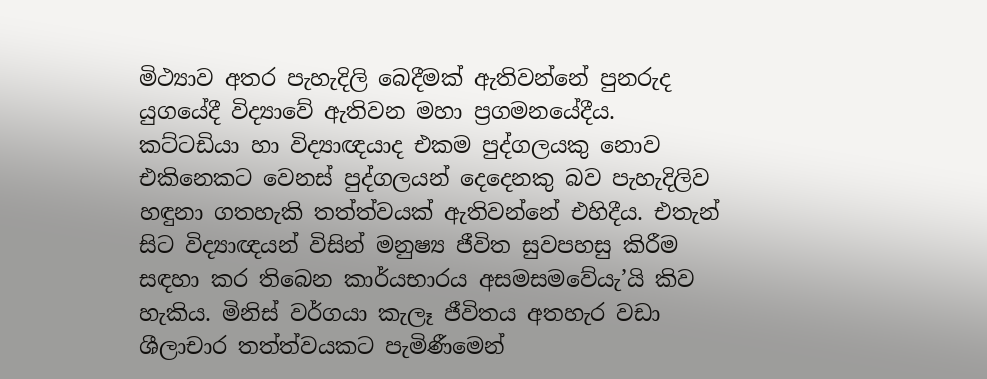මිථ්‍යාව අතර පැහැදිලි බෙදීමක් ඇතිවන්නේ පුනරුද යුගයේදී විද්‍යාවේ ඇතිවන මහා ප්‍රගමනයේදීය. කට්ටඩියා හා විද්‍යාඥයාද එකම පුද්ගලයකු නොව එකිනෙකට වෙනස් පුද්ගලයන් දෙදෙනකු බව පැහැදිලිව හඳුනා ගතහැකි තත්ත්වයක් ඇතිවන්නේ එහිදීය. එතැන් සිට විද්‍යාඥයන් විසින් මනුෂ්‍ය ජීවිත සුවපහසු කිරීම සඳහා කර තිබෙන කාර්යභාරය අසමසමවේයැ’යි කිව හැකිය. මිනිස් වර්ගයා කැලෑ ජීවිතය අතහැර වඩා ශීලාචාර තත්ත්වයකට පැමිණීමෙන්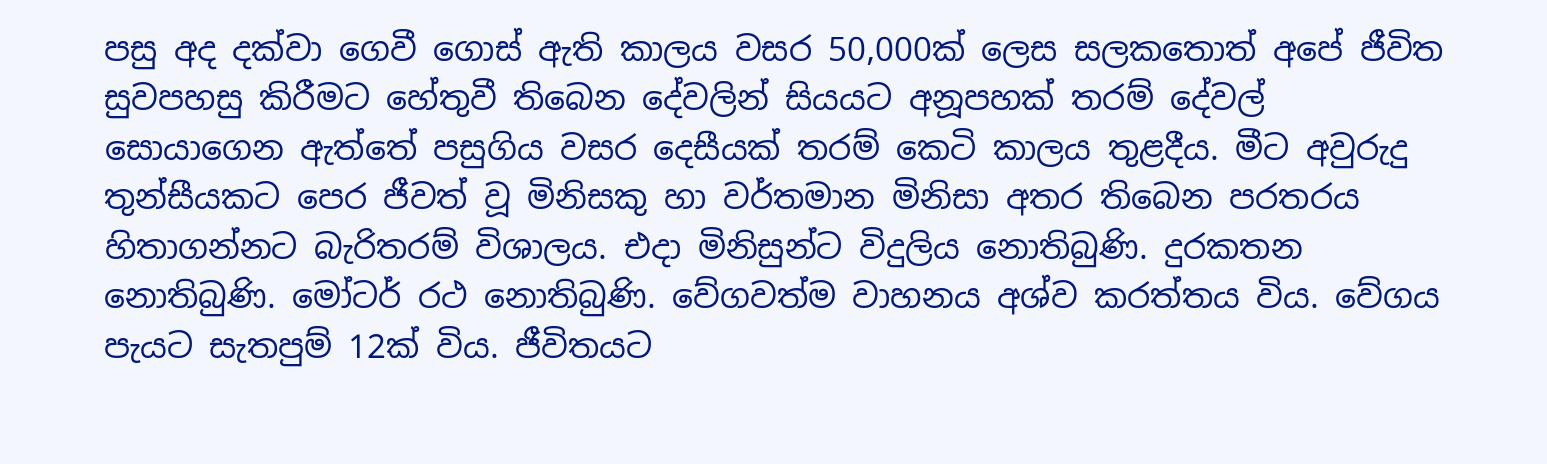පසු අද දක්වා ගෙවී ගොස් ඇති කාලය වසර 50,000ක් ලෙස සලකතොත් අපේ ජීවිත සුවපහසු කිරීමට හේතුවී තිබෙන දේවලින් සියයට අනූපහක් තරම් දේවල් සොයාගෙන ඇත්තේ පසුගිය වසර දෙසීයක් තරම් කෙටි කාලය තුළදීය. මීට අවුරුදු තුන්සීයකට පෙර ජීවත් වූ මිනිසකු හා වර්තමාන මිනිසා අතර තිබෙන පරතරය හිතාගන්නට බැරිතරම් විශාලය. එදා මිනිසුන්ට විදුලිය නොතිබුණි. දුරකතන නොතිබුණි. මෝටර් රථ නොතිබුණි. වේගවත්ම වාහනය අශ්ව කරත්තය විය. වේගය පැයට සැතපුම් 12ක් විය. ජීවිතයට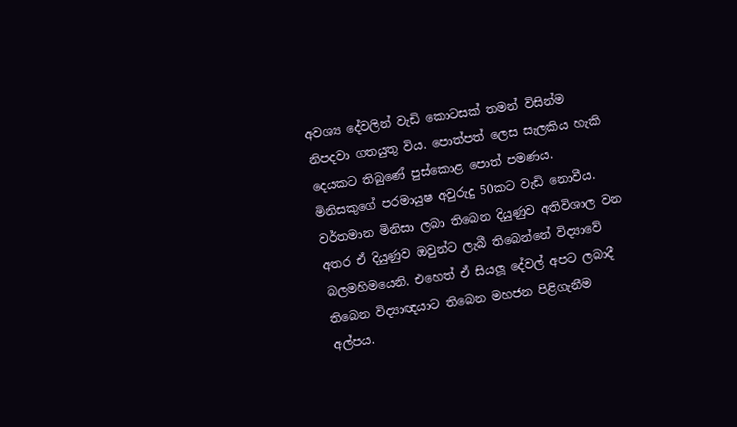අවශ්‍ය දේවලින් වැඩි කොටසක් තමන් විසින්ම නිපදවා ගතයුතු විය. පොත්පත් ලෙස සැලකිය හැකි දෙයකට තිබුණේ පුස්කොළ පොත් පමණය. මිනිසකුගේ පරමායුෂ අවුරුදු 50කට වැඩි නොවීය. වර්තමාන මිනිසා ලබා තිබෙන දියුණුව අතිවිශාල වන අතර ඒ දියුණුව ඔවුන්ට ලැබී තිබෙන්නේ විද්‍යාවේ බලමහිමයෙනි. එහෙත් ඒ සියලූ දේවල් අපට ලබාදී තිබෙන විද්‍යාඥයාට තිබෙන මහජන පිළිගැනීම අල්පය.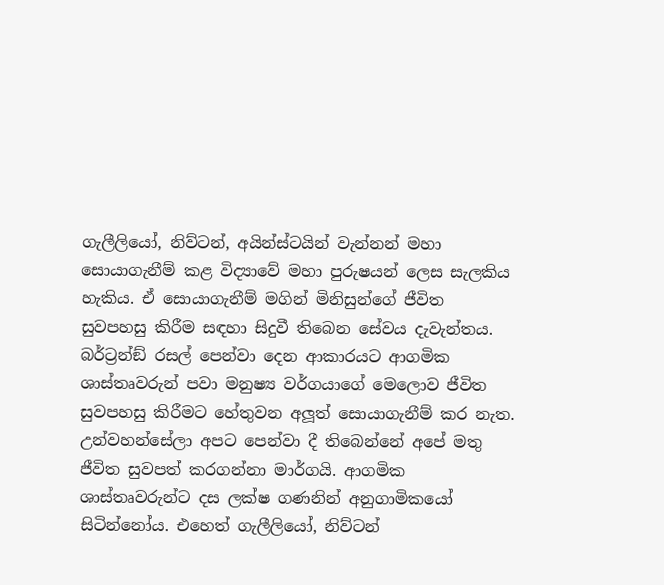ගැලීලියෝ, නිව්ටන්, අයින්ස්ටයින් වැන්නන් මහා සොයාගැනීම් කළ විද්‍යාවේ මහා පුරුෂයන් ලෙස සැලකිය හැකිය. ඒ සොයාගැනීම් මගින් මිනිසුන්ගේ ජීවිත සුවපහසු කිරීම සඳහා සිදුවී තිබෙන සේවය දැවැන්තය. බර්ට්‍රන්ඞ් රසල් පෙන්වා දෙන ආකාරයට ආගමික ශාස්තෘවරුන් පවා මනුෂ්‍ය වර්ගයාගේ මෙලොව ජීවිත සුවපහසු කිරීමට හේතුවන අලූත් සොයාගැනීම් කර නැත. උන්වහන්සේලා අපට පෙන්වා දී තිබෙන්නේ අපේ මතු ජීවිත සුවපත් කරගන්නා මාර්ගයි. ආගමික ශාස්තෘවරුන්ට දස ලක්ෂ ගණනින් අනුගාමිකයෝ සිටින්නෝය. එහෙත් ගැලීලියෝ, නිව්ටන්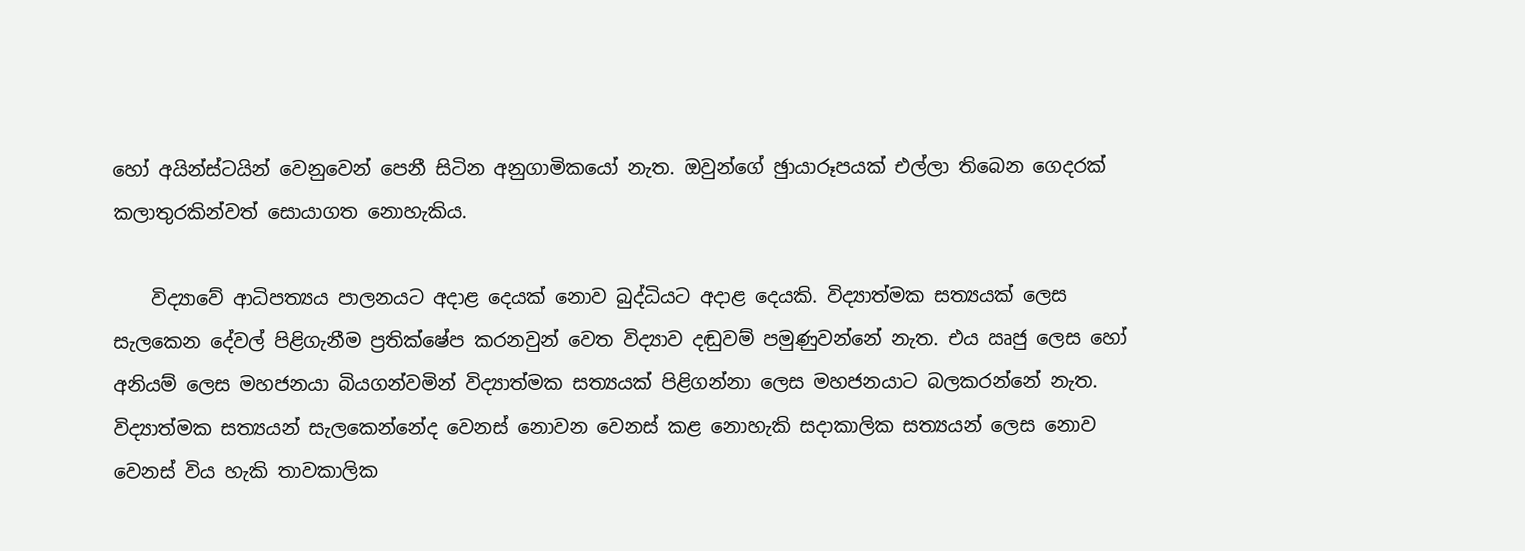හෝ අයින්ස්ටයින් වෙනුවෙන් පෙනී සිටින අනුගාමිකයෝ නැත. ඔවුන්ගේ ඡුායාරූපයක් එල්ලා තිබෙන ගෙදරක් කලාතුරකින්වත් සොයාගත නොහැකිය.

    විද්‍යාවේ ආධිපත්‍යය පාලනයට අදාළ දෙයක් නොව බුද්ධියට අදාළ දෙයකි. විද්‍යාත්මක සත්‍යයක් ලෙස සැලකෙන දේවල් පිළිගැනීම ප්‍රතික්ෂේප කරනවුන් වෙත විද්‍යාව දඬුවම් පමුණුවන්නේ නැත. එය ඍජු ලෙස හෝ අනියම් ලෙස මහජනයා බියගන්වමින් විද්‍යාත්මක සත්‍යයක් පිළිගන්නා ලෙස මහජනයාට බලකරන්නේ නැත. විද්‍යාත්මක සත්‍යයන් සැලකෙන්නේද වෙනස් නොවන වෙනස් කළ නොහැකි සදාකාලික සත්‍යයන් ලෙස නොව වෙනස් විය හැකි තාවකාලික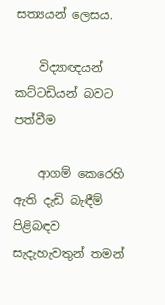සත්‍යයන් ලෙසය.

    විද්‍යාඥයන් කට්ටඩියන් බවට පත්වීම

    ආගම් කෙරෙහි ඇති දැඩි බැඳීම් පිළිබඳව සැදැහැවතුන් තමන්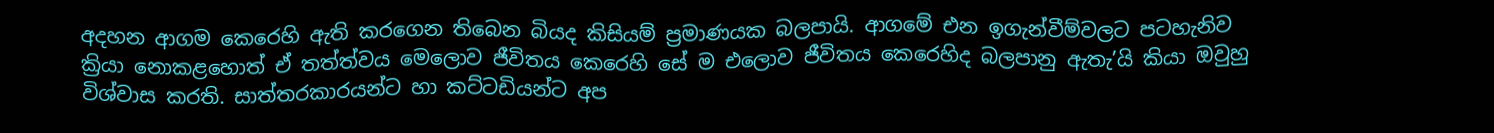අදහන ආගම කෙරෙහි ඇති කරගෙන තිබෙන බියද කිසියම් ප්‍රමාණයක බලපායි. ආගමේ එන ඉගැන්වීම්වලට පටහැනිව ක්‍රියා නොකළහොත් ඒ තත්ත්වය මෙලොව ජීවිතය කෙරෙහි සේ ම එලොව ජීවිතය කෙරෙහිද බලපානු ඇතැ’යි කියා ඔවුහු විශ්වාස කරති. සාත්තරකාරයන්ට හා කට්ටඩියන්ට අප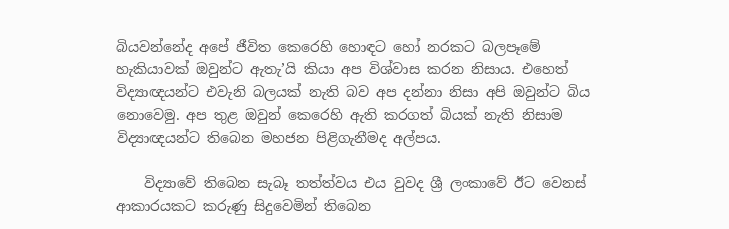බියවන්නේද අපේ ජීවිත කෙරෙහි හොඳට හෝ නරකට බලපෑමේ හැකියාවක් ඔවුන්ට ඇතැ’යි කියා අප විශ්වාස කරන නිසාය. එහෙත් විද්‍යාඥයන්ට එවැනි බලයක් නැති බව අප දන්නා නිසා අපි ඔවුන්ට බිය නොවෙමු. අප තුළ ඔවුන් කෙරෙහි ඇති කරගත් බියක් නැති නිසාම විද්‍යාඥයන්ට තිබෙන මහජන පිළිගැනීමද අල්පය.

    විද්‍යාවේ තිබෙන සැබෑ තත්ත්වය එය වුවද ශ්‍රී ලංකාවේ ඊට වෙනස් ආකාරයකට කරුණු සිදුවෙමින් තිබෙන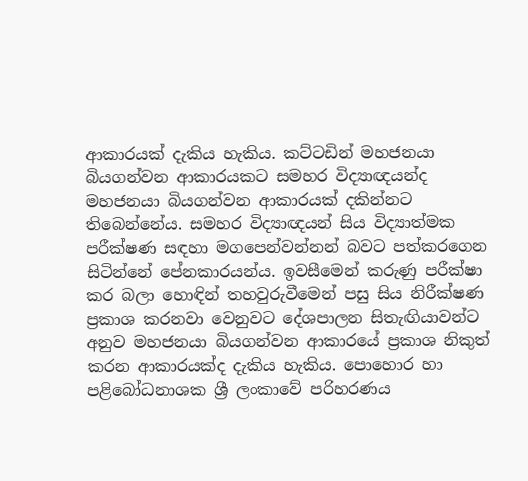ආකාරයක් දැකිය හැකිය. කට්ටඩින් මහජනයා බියගන්වන ආකාරයකට සමහර විද්‍යාඥයන්ද මහජනයා බියගන්වන ආකාරයක් දකින්නට තිබෙන්නේය. සමහර විද්‍යාඥයන් සිය විද්‍යාත්මක පරීක්ෂණ සඳහා මගපෙන්වන්නන් බවට පත්කරගෙන සිටින්නේ පේනකාරයන්ය. ඉවසීමෙන් කරුණු පරීක්ෂා කර බලා හොඳින් තහවුරුවීමෙන් පසු සිය නිරීක්ෂණ ප්‍රකාශ කරනවා වෙනුවට දේශපාලන සිතැඟියාවන්ට අනුව මහජනයා බියගන්වන ආකාරයේ ප්‍රකාශ නිකුත් කරන ආකාරයක්ද දැකිය හැකිය. පොහොර හා පළිබෝධනාශක ශ්‍රී ලංකාවේ පරිහරණය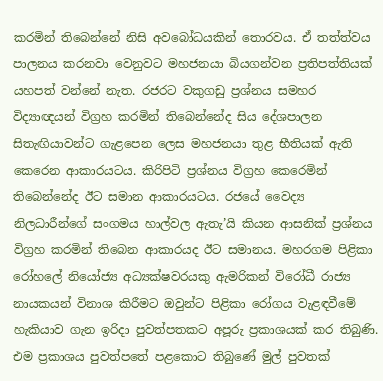කරමින් තිබෙන්නේ නිසි අවබෝධයකින් තොරවය. ඒ තත්ත්වය පාලනය කරනවා වෙනුවට මහජනයා බියගන්වන ප්‍රතිපත්තියක් යහපත් වන්නේ නැත. රජරට වකුගඩු ප්‍රශ්නය සමහර විද්‍යාඥයන් විග්‍රහ කරමින් තිබෙන්නේද සිය දේශපාලන සිතැඟියාවන්ට ගැළපෙන ලෙස මහජනයා තුළ භීතියක් ඇති කෙරෙන ආකාරයටය. කිරිපිටි ප්‍රශ්නය විග්‍රහ කෙරෙමින් තිබෙන්නේද ඊට සමාන ආකාරයටය. රජයේ වෛද්‍ය නිලධාරීන්ගේ සංගමය හාල්වල ඇතැ’යි කියන ආසනික් ප්‍රශ්නය විග්‍රහ කරමින් තිබෙන ආකාරයද ඊට සමානය. මහරගම පිළිකා රෝහලේ නියෝජ්‍ය අධ්‍යක්ෂවරයකු ඇමරිකන් විරෝධී රාජ්‍ය නායකයන් විනාශ කිරීමට ඔවුන්ට පිළිකා රෝගය වැළඳවීමේ හැකියාව ගැන ඉරිදා පුවත්පතකට අපූරු ප්‍රකාශයක් කර තිබුණි. එම ප්‍රකාශය පුවත්පතේ පළකොට තිබුණේ මුල් පුවතක්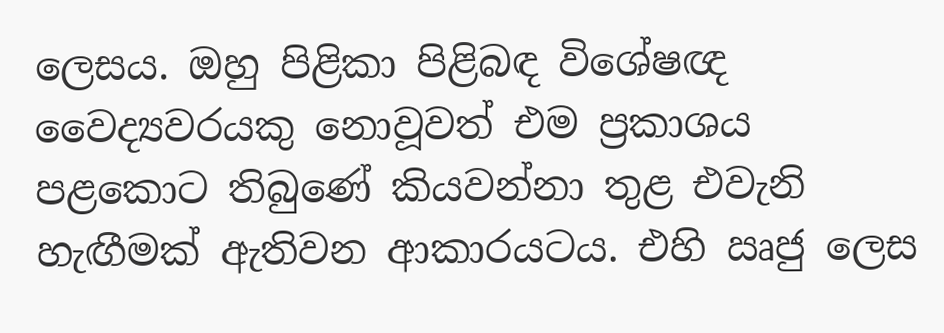ලෙසය. ඔහු පිළිකා පිළිබඳ විශේෂඥ වෛද්‍යවරයකු නොවූවත් එම ප්‍රකාශය පළකොට තිබුණේ කියවන්නා තුළ එවැනි හැඟීමක් ඇතිවන ආකාරයටය. එහි ඍජු ලෙස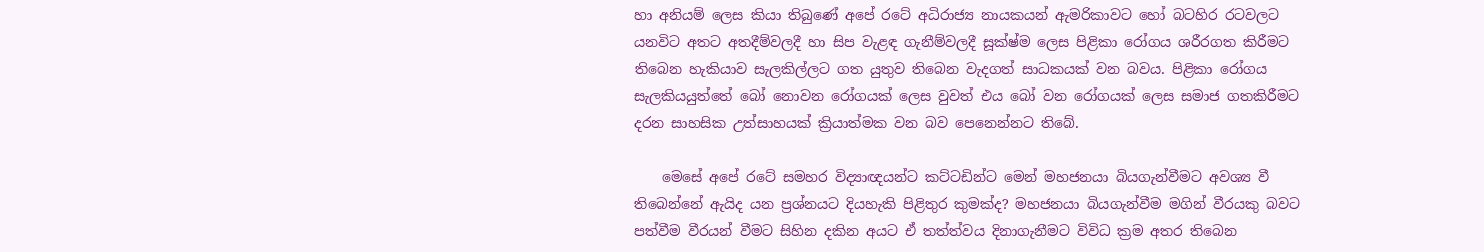හා අනියම් ලෙස කියා තිබුණේ අපේ රටේ අධිරාජ්‍ය නායකයන් ඇමරිකාවට හෝ බටහිර රටවලට යනවිට අතට අතදීම්වලදී හා සිප වැළඳ ගැනීම්වලදී සූක්ෂ්ම ලෙස පිළිකා රෝගය ශරීරගත කිරීමට තිබෙන හැකියාව සැලකිල්ලට ගත යුතුව තිබෙන වැදගත් සාධකයක් වන බවය. පිළිකා රෝගය සැලකියයුත්තේ බෝ නොවන රෝගයක් ලෙස වුවත් එය බෝ වන රෝගයක් ලෙස සමාජ ගතකිරීමට දරන සාහසික උත්සාහයක් ක්‍රියාත්මක වන බව පෙනෙන්නට තිබේ.

    මෙසේ අපේ රටේ සමහර විද්‍යාඥයන්ට කට්ටඩින්ට මෙන් මහජනයා බියගැන්වීමට අවශ්‍ය වී තිබෙන්නේ ඇයිද යන ප්‍රශ්නයට දියහැකි පිළිතුර කුමක්ද? මහජනයා බියගැන්වීම මගින් වීරයකු බවට පත්වීම වීරයන් වීමට සිහින දකින අයට ඒ තත්ත්වය දිනාගැනීමට විවිධ ක්‍රම අතර තිබෙන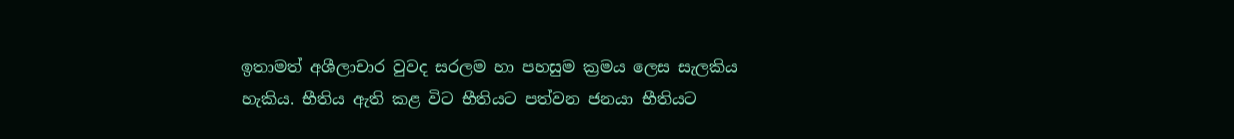ඉතාමත් අශීලාචාර වුවද සරලම හා පහසුම ක්‍රමය ලෙස සැලකිය හැකිය. භීතිය ඇති කළ විට භීතියට පත්වන ජනයා භීතියට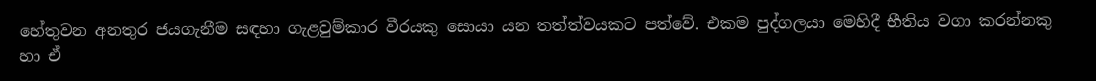හේතුවන අනතුර ජයගැනීම සඳහා ගැළවුම්කාර වීරයකු සොයා යන තත්ත්වයකට පත්වේ. එකම පුද්ගලයා මෙහිදී භීතිය වගා කරන්නකු හා ඒ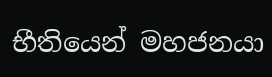භීතියෙන් මහජනයා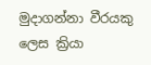මුදාගන්නා වීරයකු ලෙස ක්‍රියා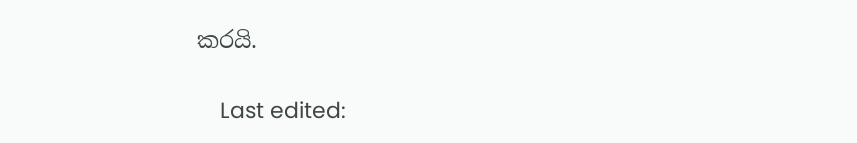කරයි.

    Last edited: